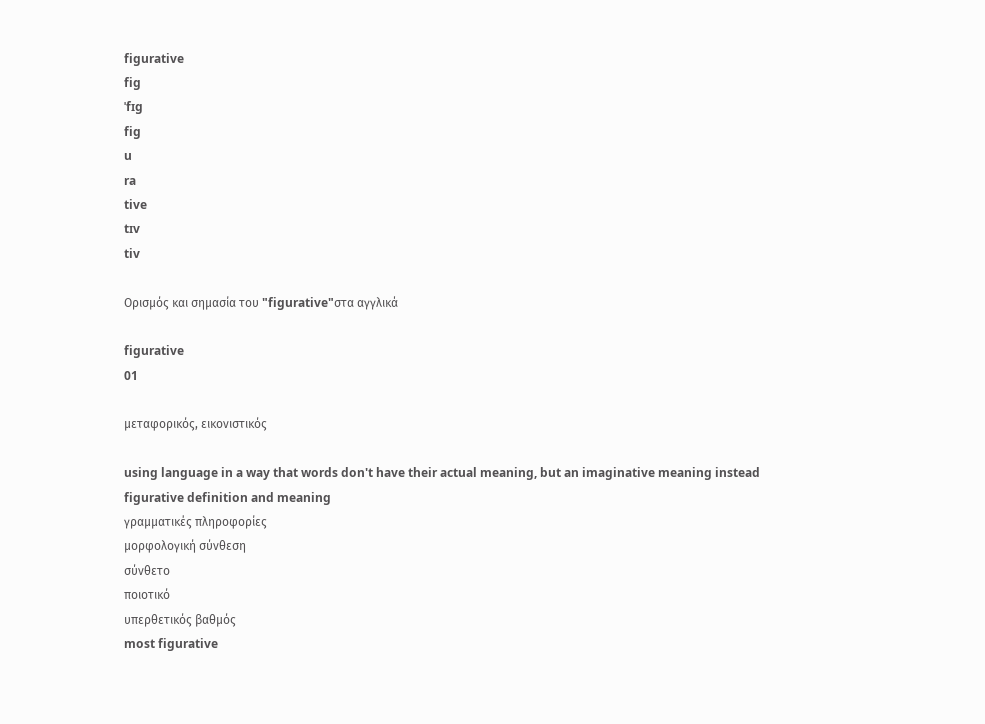figurative
fig
ˈfɪg
fig
u
ra
tive
tɪv
tiv

Ορισμός και σημασία του "figurative"στα αγγλικά

figurative
01

μεταφορικός, εικονιστικός

using language in a way that words don't have their actual meaning, but an imaginative meaning instead
figurative definition and meaning
γραμματικές πληροφορίες
μορφολογική σύνθεση
σύνθετο
ποιοτικό
υπερθετικός βαθμός
most figurative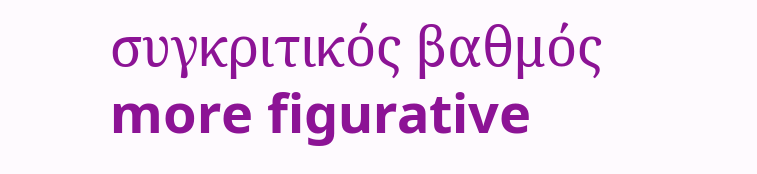συγκριτικός βαθμός
more figurative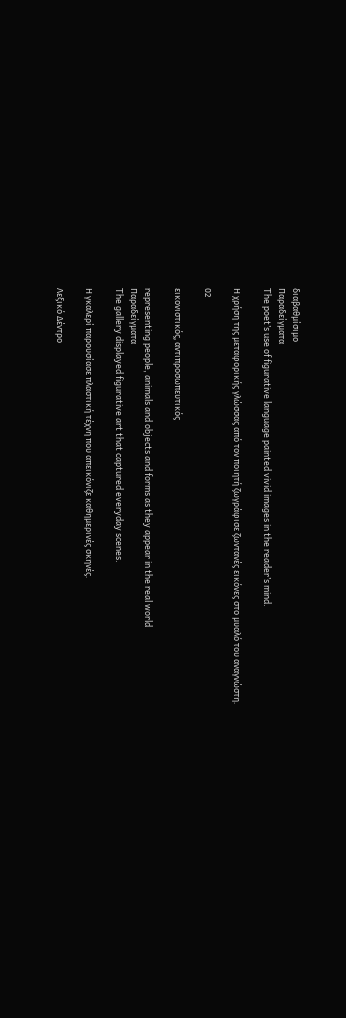διαβαθμίσιμο
Παραδείγματα
The poet’s use of figurative language painted vivid images in the reader’s mind.

Η χρήση της μεταφορικής γλώσσας από τον ποιητή ζωγράφισε ζωντανές εικόνες στο μυαλό του αναγνώστη.

02

εικονιστικός, αντιπροσωπευτικός

representing people, animals and objects and forms as they appear in the real world
Παραδείγματα
The gallery displayed figurative art that captured everyday scenes.

Η γκαλερί παρουσίασε πλαστική τέχνη που απεικόνιζε καθημερινές σκηνές.

Λεξικό Δέντρο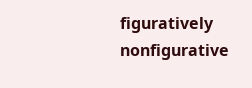figuratively
nonfigurative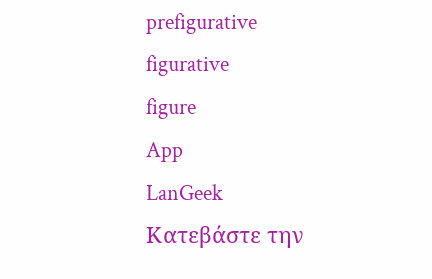prefigurative
figurative
figure
App
LanGeek
Κατεβάστε την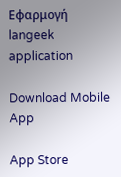Εφαρμογή
langeek application

Download Mobile App

App Store